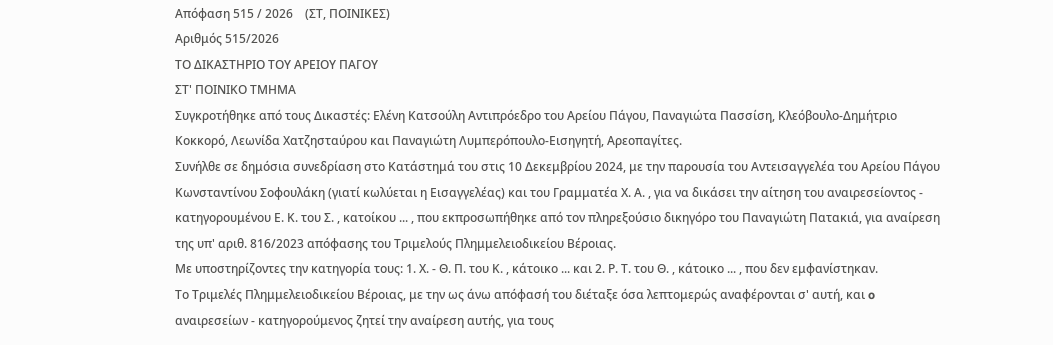Απόφαση 515 / 2026    (ΣΤ, ΠΟΙΝΙΚΕΣ)
Αριθμός 515/2026
ΤΟ ΔΙΚΑΣΤΗΡΙΟ ΤΟΥ ΑΡΕΙΟΥ ΠΑΓΟΥ
ΣΤ' ΠΟΙΝΙΚΟ ΤΜΗΜΑ
Συγκροτήθηκε από τους Δικαστές: Ελένη Κατσούλη Αντιπρόεδρο του Αρείου Πάγου, Παναγιώτα Πασσίση, Κλεόβουλο-Δημήτριο Κοκκορό, Λεωνίδα Χατζησταύρου και Παναγιώτη Λυμπερόπουλο-Εισηγητή, Αρεοπαγίτες.
Συνήλθε σε δημόσια συνεδρίαση στο Κατάστημά του στις 10 Δεκεμβρίου 2024, με την παρουσία του Αντεισαγγελέα του Αρείου Πάγου Κωνσταντίνου Σοφουλάκη (γιατί κωλύεται η Εισαγγελέας) και του Γραμματέα Χ. Α. , για να δικάσει την αίτηση του αναιρεσείοντος - κατηγορουμένου Ε. Κ. του Σ. , κατοίκου ... , που εκπροσωπήθηκε από τον πληρεξούσιο δικηγόρο του Παναγιώτη Πατακιά, για αναίρεση της υπ' αριθ. 816/2023 απόφασης του Τριμελούς Πλημμελειοδικείου Βέροιας.
Με υποστηρίζοντες την κατηγορία τους: 1. Χ. - Θ. Π. του Κ. , κάτοικο ... και 2. Ρ. Τ. του Θ. , κάτοικο ... , που δεν εμφανίστηκαν.
Το Τριμελές Πλημμελειοδικείου Βέροιας, με την ως άνω απόφασή του διέταξε όσα λεπτομερώς αναφέρονται σ' αυτή, και o αναιρεσείων - κατηγορούμενος ζητεί την αναίρεση αυτής, για τους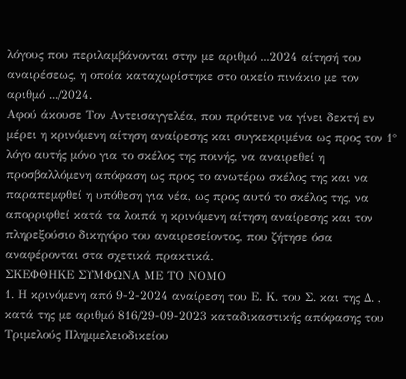λόγους που περιλαμβάνονται στην με αριθμό ...2024 αίτησή του αναιρέσεως, η οποία καταχωρίστηκε στο οικείο πινάκιο με τον αριθμό .../2024.
Αφού άκουσε Τον Αντεισαγγελέα, που πρότεινε να γίνει δεκτή εν μέρει η κρινόμενη αίτηση αναίρεσης και συγκεκριμένα ως προς τον 1° λόγο αυτής μόνο για το σκέλος της ποινής, να αναιρεθεί η προσβαλλόμενη απόφαση ως προς το ανωτέρω σκέλος της και να παραπεμφθεί η υπόθεση για νέα, ως προς αυτό το σκέλος της, να απορριφθεί κατά τα λοιπά η κρινόμενη αίτηση αναίρεσης και τον πληρεξούσιο δικηγόρο του αναιρεσείοντος, που ζήτησε όσα αναφέρονται στα σχετικά πρακτικά.
ΣΚΕΦΘΗΚΕ ΣΥΜΦΩΝΑ ΜΕ ΤΟ ΝΟΜΟ
1. Η κρινόμενη από 9-2-2024 αναίρεση του Ε. Κ. του Σ. και της Δ. , κατά της με αριθμό 816/29-09-2023 καταδικαστικής απόφασης του Τριμελούς Πλημμελειοδικείου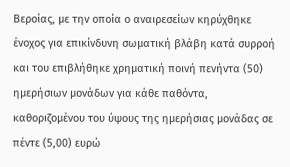Βεροίας, με την οποία ο αναιρεσείων κηρύχθηκε ένοχος για επικίνδυνη σωματική βλάβη κατά συρροή και του επιβλήθηκε χρηματική ποινή πενήντα (50) ημερήσιων μονάδων για κάθε παθόντα, καθοριζομένου του ύψους της ημερήσιας μονάδας σε πέντε (5,00) ευρώ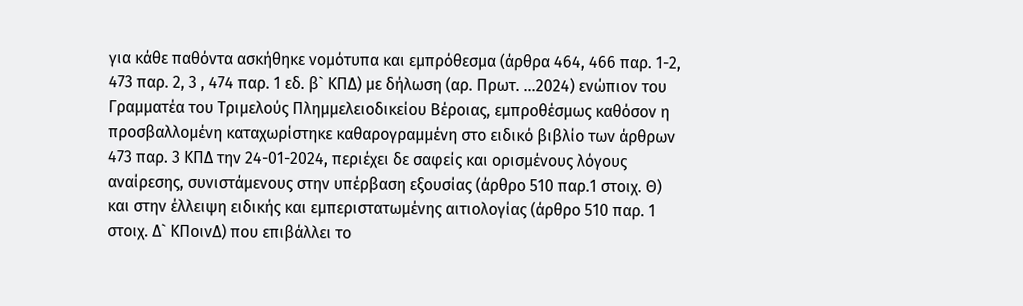για κάθε παθόντα ασκήθηκε νομότυπα και εμπρόθεσμα (άρθρα 464, 466 παρ. 1-2, 473 παρ. 2, 3 , 474 παρ. 1 εδ. β` ΚΠΔ) με δήλωση (αρ. Πρωτ. ...2024) ενώπιον του Γραμματέα του Τριμελούς Πλημμελειοδικείου Βέροιας, εμπροθέσμως καθόσον η προσβαλλομένη καταχωρίστηκε καθαρογραμμένη στο ειδικό βιβλίο των άρθρων 473 παρ. 3 ΚΠΔ την 24-01-2024, περιέχει δε σαφείς και ορισμένους λόγους αναίρεσης, συνιστάμενους στην υπέρβαση εξουσίας (άρθρο 510 παρ.1 στοιχ. Θ) και στην έλλειψη ειδικής και εμπεριστατωμένης αιτιολογίας (άρθρο 510 παρ. 1 στοιχ. Δ` ΚΠοινΔ) που επιβάλλει το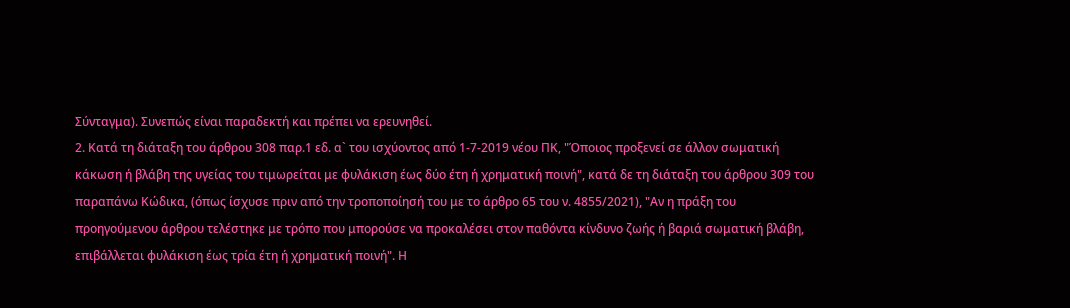Σύνταγμα). Συνεπώς είναι παραδεκτή και πρέπει να ερευνηθεί.
2. Κατά τη διάταξη του άρθρου 308 παρ.1 εδ. α` του ισχύοντος από 1-7-2019 νέου ΠΚ, "Όποιος προξενεί σε άλλον σωματική κάκωση ή βλάβη της υγείας του τιμωρείται με φυλάκιση έως δύο έτη ή χρηματική ποινή", κατά δε τη διάταξη του άρθρου 309 του παραπάνω Κώδικα, (όπως ίσχυσε πριν από την τροποποίησή του με το άρθρο 65 του ν. 4855/2021), "Αν η πράξη του προηγούμενου άρθρου τελέστηκε με τρόπο που μπορούσε να προκαλέσει στον παθόντα κίνδυνο ζωής ή βαριά σωματική βλάβη, επιβάλλεται φυλάκιση έως τρία έτη ή χρηματική ποινή". Η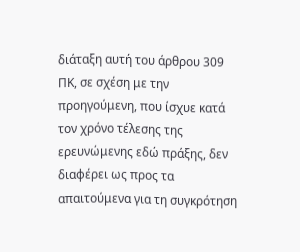διάταξη αυτή του άρθρου 309 ΠΚ, σε σχέση με την προηγούμενη, που ίσχυε κατά τον χρόνο τέλεσης της ερευνώμενης εδώ πράξης, δεν διαφέρει ως προς τα απαιτούμενα για τη συγκρότηση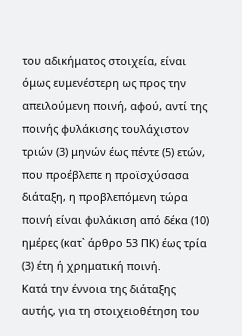του αδικήματος στοιχεία, είναι όμως ευμενέστερη ως προς την απειλούμενη ποινή, αφού, αντί της ποινής φυλάκισης τουλάχιστον τριών (3) μηνών έως πέντε (5) ετών, που προέβλεπε η προϊσχύσασα διάταξη, η προβλεπόμενη τώρα ποινή είναι φυλάκιση από δέκα (10) ημέρες (κατ` άρθρο 53 ΠΚ) έως τρία (3) έτη ή χρηματική ποινή.
Κατά την έννοια της διάταξης αυτής, για τη στοιχειοθέτηση του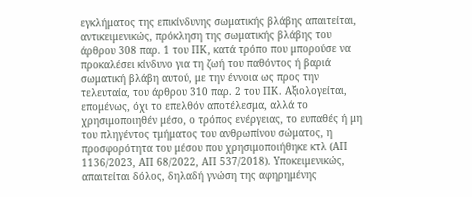εγκλήματος της επικίνδυνης σωματικής βλάβης απαιτείται, αντικειμενικώς, πρόκληση της σωματικής βλάβης του άρθρου 308 παρ. 1 του ΠΚ, κατά τρόπο που μπορούσε να προκαλέσει κίνδυνο για τη ζωή του παθόντος ή βαριά σωματική βλάβη αυτού, με την έννοια ως προς την τελευταία, του άρθρου 310 παρ. 2 του ΠΚ. Αξιολογείται, επομένως, όχι το επελθόν αποτέλεσμα, αλλά το χρησιμοποιηθέν μέσο, ο τρόπος ενέργειας, το ευπαθές ή μη του πληγέντος τμήματος του ανθρωπίνου σώματος, η προσφορότητα του μέσου που χρησιμοποιήθηκε κτλ (ΑΠ 1136/2023, ΑΠ 68/2022, ΑΠ 537/2018). Υποκειμενικώς, απαιτείται δόλος, δηλαδή γνώση της αφηρημένης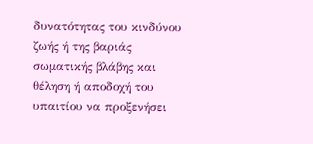δυνατότητας του κινδύνου ζωής ή της βαριάς σωματικής βλάβης και θέληση ή αποδοχή του υπαιτίου να προξενήσει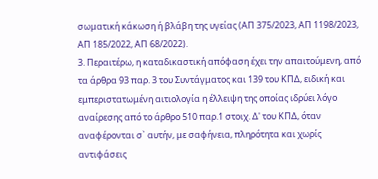σωματική κάκωση ή βλάβη της υγείας (ΑΠ 375/2023, ΑΠ 1198/2023, ΑΠ 185/2022, ΑΠ 68/2022).
3. Περαιτέρω, η καταδικαστική απόφαση έχει την απαιτούμενη, από τα άρθρα 93 παρ. 3 του Συντάγματος και 139 του ΚΠΔ, ειδική και εμπεριστατωμένη αιτιολογία η έλλειψη της οποίας ιδρύει λόγο αναίρεσης από το άρθρο 510 παρ.1 στοιχ. Δ' του ΚΠΔ, όταν αναφέρονται σ` αυτήν, με σαφήνεια, πληρότητα και χωρίς αντιφάσεις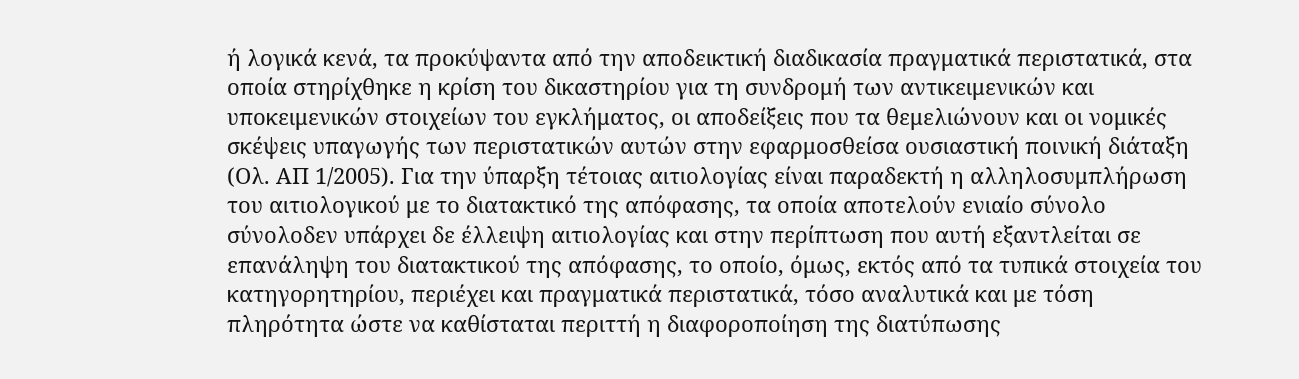ή λογικά κενά, τα προκύψαντα από την αποδεικτική διαδικασία πραγματικά περιστατικά, στα οποία στηρίχθηκε η κρίση του δικαστηρίου για τη συνδρομή των αντικειμενικών και υποκειμενικών στοιχείων του εγκλήματος, οι αποδείξεις που τα θεμελιώνουν και οι νομικές σκέψεις υπαγωγής των περιστατικών αυτών στην εφαρμοσθείσα ουσιαστική ποινική διάταξη (Ολ. ΑΠ 1/2005). Για την ύπαρξη τέτοιας αιτιολογίας είναι παραδεκτή η αλληλοσυμπλήρωση του αιτιολογικού με το διατακτικό της απόφασης, τα οποία αποτελούν ενιαίο σύνολο σύνολοδεν υπάρχει δε έλλειψη αιτιολογίας και στην περίπτωση που αυτή εξαντλείται σε επανάληψη του διατακτικού της απόφασης, το οποίο, όμως, εκτός από τα τυπικά στοιχεία του κατηγορητηρίου, περιέχει και πραγματικά περιστατικά, τόσο αναλυτικά και με τόση πληρότητα ώστε να καθίσταται περιττή η διαφοροποίηση της διατύπωσης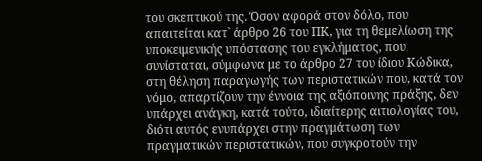του σκεπτικού της. Όσον αφορά στον δόλο, που απαιτείται κατ` άρθρο 26 του ΠΚ, για τη θεμελίωση της υποκειμενικής υπόστασης του εγκλήματος, που συνίσταται, σύμφωνα με το άρθρο 27 του ίδιου Κώδικα, στη θέληση παραγωγής των περιστατικών που, κατά τον νόμο, απαρτίζουν την έννοια της αξιόποινης πράξης, δεν υπάρχει ανάγκη, κατά τούτο, ιδιαίτερης αιτιολογίας του, διότι αυτός ενυπάρχει στην πραγμάτωση των πραγματικών περιστατικών, που συγκροτούν την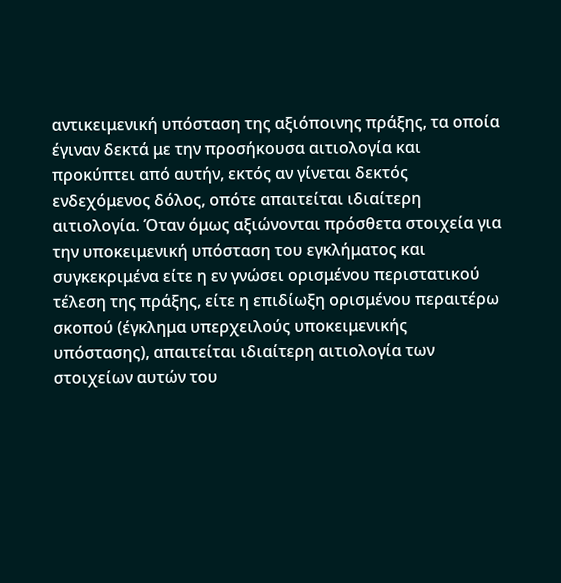αντικειμενική υπόσταση της αξιόποινης πράξης, τα οποία έγιναν δεκτά με την προσήκουσα αιτιολογία και προκύπτει από αυτήν, εκτός αν γίνεται δεκτός ενδεχόμενος δόλος, οπότε απαιτείται ιδιαίτερη αιτιολογία. Όταν όμως αξιώνονται πρόσθετα στοιχεία για την υποκειμενική υπόσταση του εγκλήματος και συγκεκριμένα είτε η εν γνώσει ορισμένου περιστατικού τέλεση της πράξης, είτε η επιδίωξη ορισμένου περαιτέρω σκοπού (έγκλημα υπερχειλούς υποκειμενικής υπόστασης), απαιτείται ιδιαίτερη αιτιολογία των στοιχείων αυτών του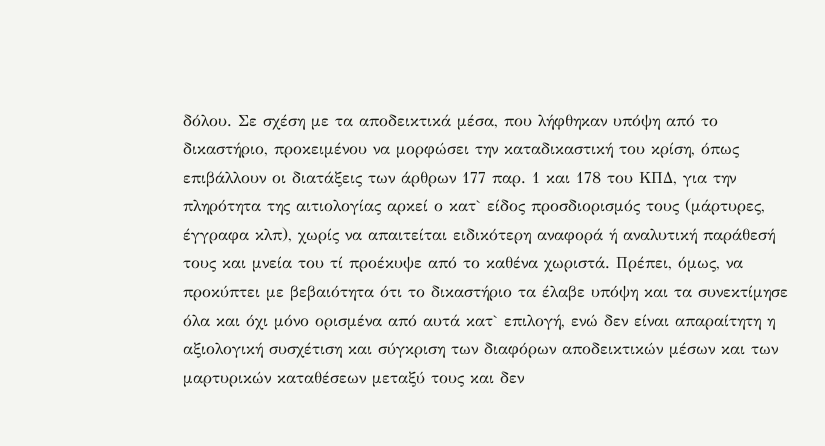δόλου. Σε σχέση με τα αποδεικτικά μέσα, που λήφθηκαν υπόψη από το δικαστήριο, προκειμένου να μορφώσει την καταδικαστική του κρίση, όπως επιβάλλουν οι διατάξεις των άρθρων 177 παρ. 1 και 178 του ΚΠΔ, για την πληρότητα της αιτιολογίας αρκεί ο κατ` είδος προσδιορισμός τους (μάρτυρες, έγγραφα κλπ), χωρίς να απαιτείται ειδικότερη αναφορά ή αναλυτική παράθεσή τους και μνεία του τί προέκυψε από το καθένα χωριστά. Πρέπει, όμως, να προκύπτει με βεβαιότητα ότι το δικαστήριο τα έλαβε υπόψη και τα συνεκτίμησε όλα και όχι μόνο ορισμένα από αυτά κατ` επιλογή, ενώ δεν είναι απαραίτητη η αξιολογική συσχέτιση και σύγκριση των διαφόρων αποδεικτικών μέσων και των μαρτυρικών καταθέσεων μεταξύ τους και δεν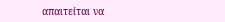απαιτείται να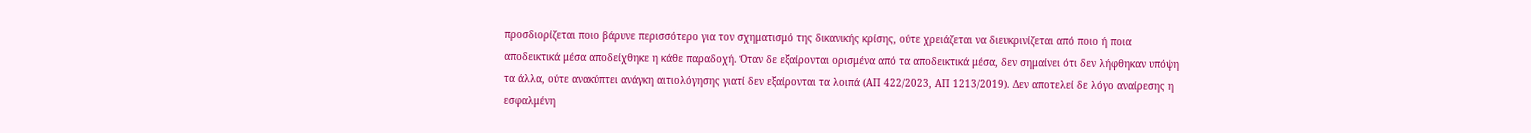προσδιορίζεται ποιο βάρυνε περισσότερο για τον σχηματισμό της δικανικής κρίσης, ούτε χρειάζεται να διευκρινίζεται από ποιο ή ποια αποδεικτικά μέσα αποδείχθηκε η κάθε παραδοχή. Όταν δε εξαίρονται ορισμένα από τα αποδεικτικά μέσα, δεν σημαίνει ότι δεν λήφθηκαν υπόψη τα άλλα, ούτε ανακύπτει ανάγκη αιτιολόγησης γιατί δεν εξαίρονται τα λοιπά (ΑΠ 422/2023, ΑΠ 1213/2019). Δεν αποτελεί δε λόγο αναίρεσης η εσφαλμένη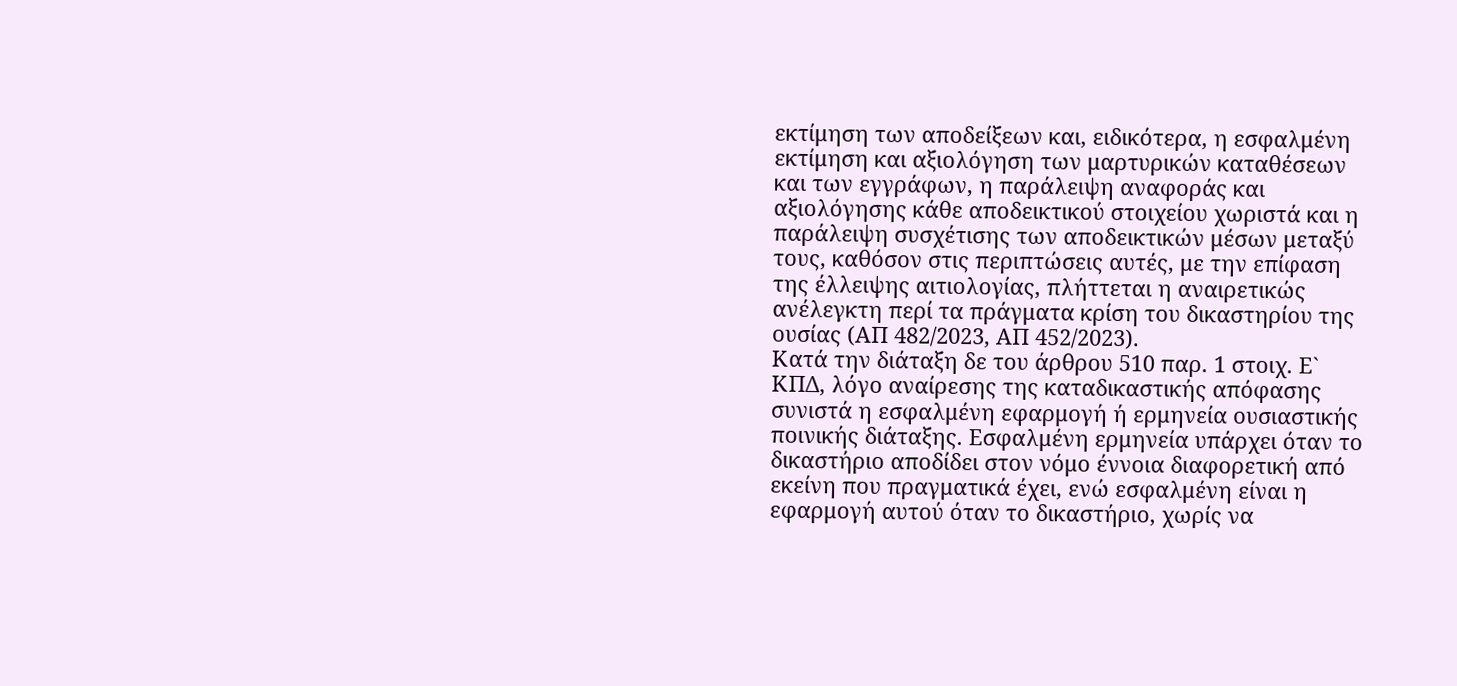εκτίμηση των αποδείξεων και, ειδικότερα, η εσφαλμένη εκτίμηση και αξιολόγηση των μαρτυρικών καταθέσεων και των εγγράφων, η παράλειψη αναφοράς και αξιολόγησης κάθε αποδεικτικού στοιχείου χωριστά και η παράλειψη συσχέτισης των αποδεικτικών μέσων μεταξύ τους, καθόσον στις περιπτώσεις αυτές, με την επίφαση της έλλειψης αιτιολογίας, πλήττεται η αναιρετικώς ανέλεγκτη περί τα πράγματα κρίση του δικαστηρίου της ουσίας (ΑΠ 482/2023, ΑΠ 452/2023).
Κατά την διάταξη δε του άρθρου 510 παρ. 1 στοιχ. Ε` ΚΠΔ, λόγο αναίρεσης της καταδικαστικής απόφασης συνιστά η εσφαλμένη εφαρμογή ή ερμηνεία ουσιαστικής ποινικής διάταξης. Εσφαλμένη ερμηνεία υπάρχει όταν το δικαστήριο αποδίδει στον νόμο έννοια διαφορετική από εκείνη που πραγματικά έχει, ενώ εσφαλμένη είναι η εφαρμογή αυτού όταν το δικαστήριο, χωρίς να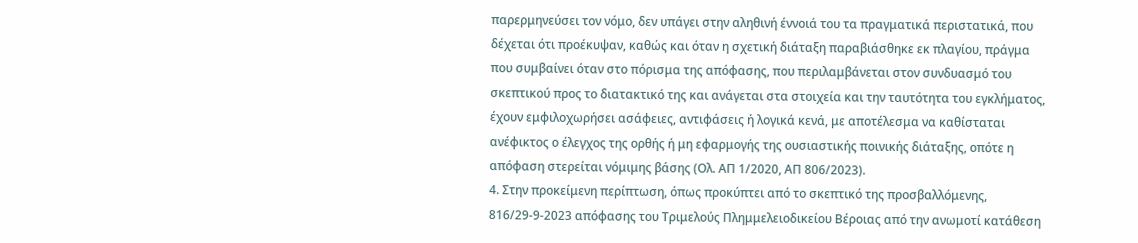παρερμηνεύσει τον νόμο, δεν υπάγει στην αληθινή έννοιά του τα πραγματικά περιστατικά, που δέχεται ότι προέκυψαν, καθώς και όταν η σχετική διάταξη παραβιάσθηκε εκ πλαγίου, πράγμα που συμβαίνει όταν στο πόρισμα της απόφασης, που περιλαμβάνεται στον συνδυασμό του σκεπτικού προς το διατακτικό της και ανάγεται στα στοιχεία και την ταυτότητα του εγκλήματος, έχουν εμφιλοχωρήσει ασάφειες, αντιφάσεις ή λογικά κενά, με αποτέλεσμα να καθίσταται ανέφικτος ο έλεγχος της ορθής ή μη εφαρμογής της ουσιαστικής ποινικής διάταξης, οπότε η απόφαση στερείται νόμιμης βάσης (Ολ. ΑΠ 1/2020, ΑΠ 806/2023).
4. Στην προκείμενη περίπτωση, όπως προκύπτει από το σκεπτικό της προσβαλλόμενης, 816/29-9-2023 απόφασης του Τριμελούς Πλημμελειοδικείου Βέροιας από την ανωμοτί κατάθεση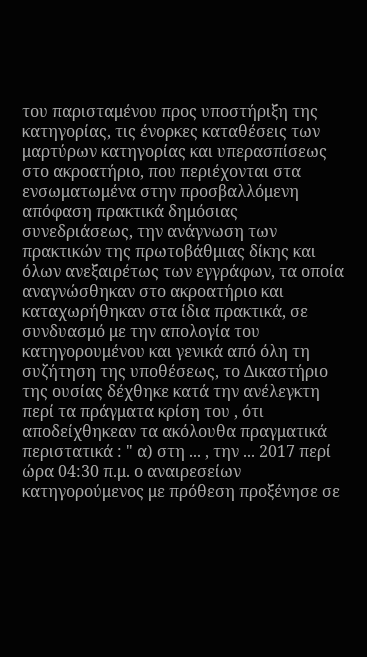του παρισταμένου προς υποστήριξη της κατηγορίας, τις ένορκες καταθέσεις των μαρτύρων κατηγορίας και υπερασπίσεως στο ακροατήριο, που περιέχονται στα ενσωματωμένα στην προσβαλλόμενη απόφαση πρακτικά δημόσιας συνεδριάσεως, την ανάγνωση των πρακτικών της πρωτοβάθμιας δίκης και όλων ανεξαιρέτως των εγγράφων, τα οποία αναγνώσθηκαν στο ακροατήριο και καταχωρήθηκαν στα ίδια πρακτικά, σε συνδυασμό με την απολογία του κατηγορουμένου και γενικά από όλη τη συζήτηση της υποθέσεως, το Δικαστήριο της ουσίας δέχθηκε κατά την ανέλεγκτη περί τα πράγματα κρίση του , ότι αποδείχθηκεαν τα ακόλουθα πραγματικά περιστατικά : " α) στη ... , την ... 2017 περί ώρα 04:30 π.μ. ο αναιρεσείων κατηγορούμενος με πρόθεση προξένησε σε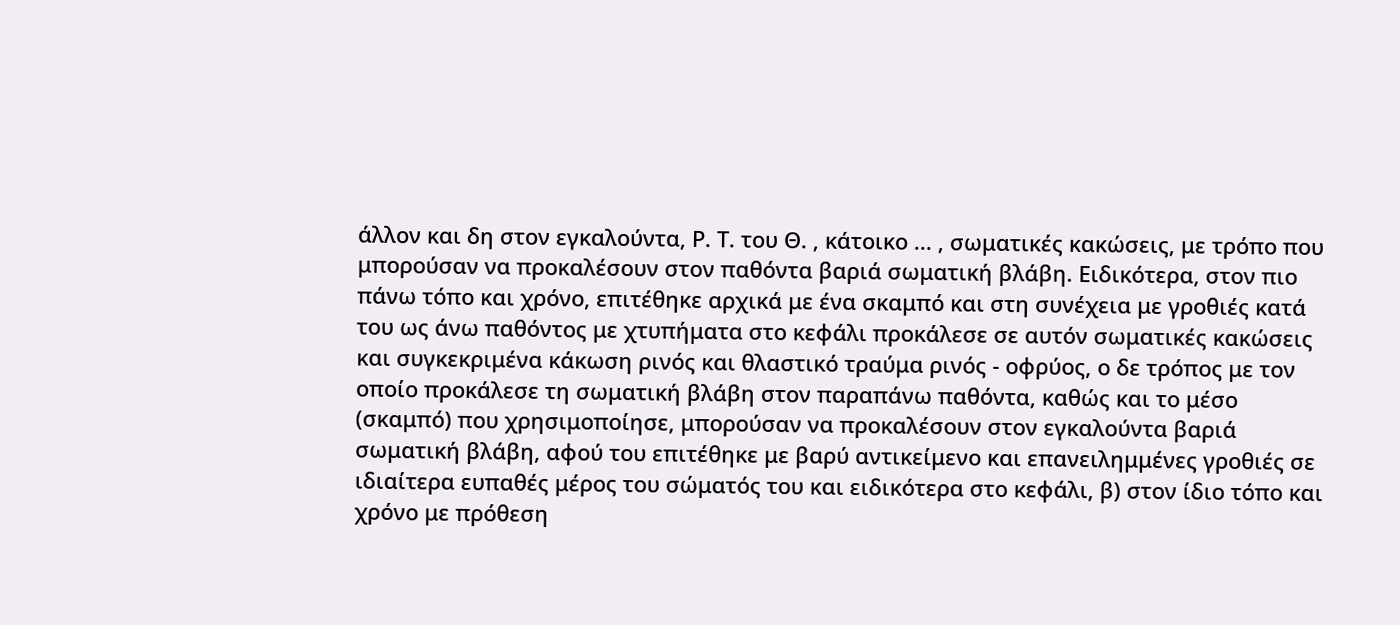άλλον και δη στον εγκαλούντα, Ρ. Τ. του Θ. , κάτοικο ... , σωματικές κακώσεις, με τρόπο που μπορούσαν να προκαλέσουν στον παθόντα βαριά σωματική βλάβη. Ειδικότερα, στον πιο πάνω τόπο και χρόνο, επιτέθηκε αρχικά με ένα σκαμπό και στη συνέχεια με γροθιές κατά του ως άνω παθόντος με χτυπήματα στο κεφάλι προκάλεσε σε αυτόν σωματικές κακώσεις και συγκεκριμένα κάκωση ρινός και θλαστικό τραύμα ρινός - οφρύος, ο δε τρόπος με τον οποίο προκάλεσε τη σωματική βλάβη στον παραπάνω παθόντα, καθώς και το μέσο (σκαμπό) που χρησιμοποίησε, μπορούσαν να προκαλέσουν στον εγκαλούντα βαριά σωματική βλάβη, αφού του επιτέθηκε με βαρύ αντικείμενο και επανειλημμένες γροθιές σε ιδιαίτερα ευπαθές μέρος του σώματός του και ειδικότερα στο κεφάλι, β) στον ίδιο τόπο και χρόνο με πρόθεση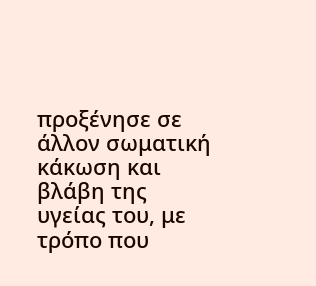προξένησε σε άλλον σωματική κάκωση και βλάβη της υγείας του, με τρόπο που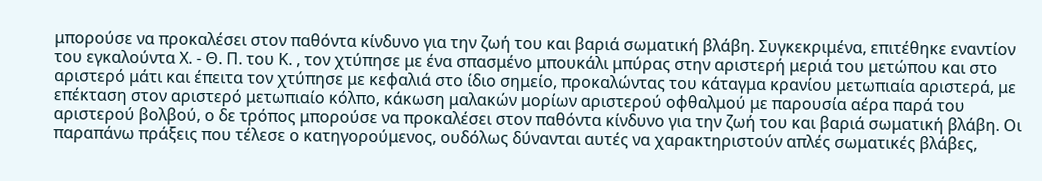μπορούσε να προκαλέσει στον παθόντα κίνδυνο για την ζωή του και βαριά σωματική βλάβη. Συγκεκριμένα, επιτέθηκε εναντίον του εγκαλούντα Χ. - Θ. Π. του Κ. , τον χτύπησε με ένα σπασμένο μπουκάλι μπύρας στην αριστερή μεριά του μετώπου και στο αριστερό μάτι και έπειτα τον χτύπησε με κεφαλιά στο ίδιο σημείο, προκαλώντας του κάταγμα κρανίου μετωπιαία αριστερά, με επέκταση στον αριστερό μετωπιαίο κόλπο, κάκωση μαλακών μορίων αριστερού οφθαλμού με παρουσία αέρα παρά του αριστερού βολβού, ο δε τρόπος μπορούσε να προκαλέσει στον παθόντα κίνδυνο για την ζωή του και βαριά σωματική βλάβη. Οι παραπάνω πράξεις που τέλεσε ο κατηγορούμενος, ουδόλως δύνανται αυτές να χαρακτηριστούν απλές σωματικές βλάβες,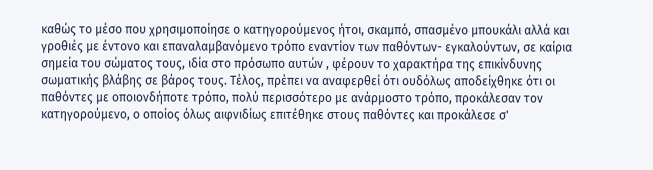καθώς το μέσο που χρησιμοποίησε ο κατηγορούμενος ήτοι, σκαμπό, σπασμένο μπουκάλι αλλά και γροθιές με έντονο και επαναλαμβανόμενο τρόπο εναντίον των παθόντων- εγκαλούντων, σε καίρια σημεία του σώματος τους, ιδία στο πρόσωπο αυτών , φέρουν το χαρακτήρα της επικίνδυνης σωματικής βλάβης σε βάρος τους. Τέλος, πρέπει να αναφερθεί ότι ουδόλως αποδείχθηκε ότι οι παθόντες με οποιονδήποτε τρόπο, πολύ περισσότερο με ανάρμοστο τρόπο, προκάλεσαν τον κατηγορούμενο, ο οποίος όλως αιφνιδίως επιτέθηκε στους παθόντες και προκάλεσε σ'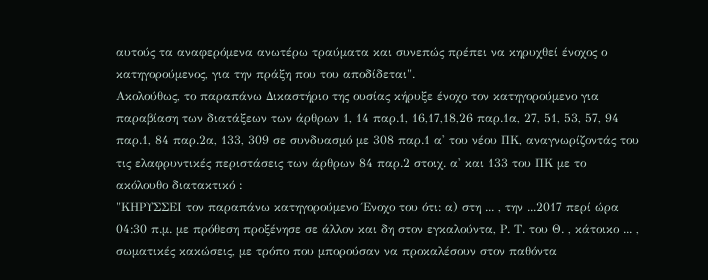αυτούς τα αναφερόμενα ανωτέρω τραύματα και συνεπώς πρέπει να κηρυχθεί ένοχος ο κατηγορούμενος, για την πράξη που του αποδίδεται".
Ακολούθως, το παραπάνω Δικαστήριο της ουσίας κήρυξε ένοχο τον κατηγορούμενο για παραβίαση των διατάξεων των άρθρων 1, 14 παρ.1, 16,17,18,26 παρ.1α, 27, 51, 53, 57, 94 παρ.1, 84 παρ.2α, 133, 309 σε συνδυασμό με 308 παρ.1 α' του νέου ΠΚ, αναγνωρίζοντάς του τις ελαφρυντικές περιστάσεις των άρθρων 84 παρ.2 στοιχ. α' και 133 του ΠΚ με το ακόλουθο διατακτικό :
"ΚΗΡΥΣΣΕΙ τον παραπάνω κατηγορούμενο Ένοχο του ότι: α) στη ... , την ...2017 περί ώρα 04:30 π.μ. με πρόθεση προξένησε σε άλλον και δη στον εγκαλούντα, Ρ. Τ. του Θ. , κάτοικο ... , σωματικές κακώσεις, με τρόπο που μπορούσαν να προκαλέσουν στον παθόντα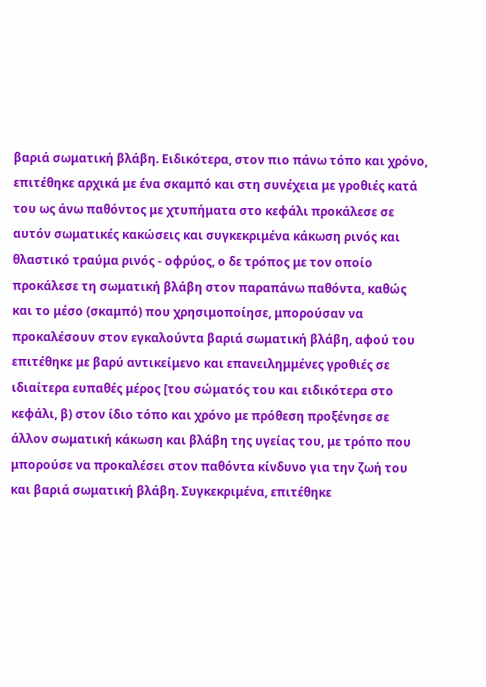βαριά σωματική βλάβη. Ειδικότερα, στον πιο πάνω τόπο και χρόνο, επιτέθηκε αρχικά με ένα σκαμπό και στη συνέχεια με γροθιές κατά του ως άνω παθόντος με χτυπήματα στο κεφάλι προκάλεσε σε αυτόν σωματικές κακώσεις και συγκεκριμένα κάκωση ρινός και θλαστικό τραύμα ρινός - οφρύος, ο δε τρόπος με τον οποίο προκάλεσε τη σωματική βλάβη στον παραπάνω παθόντα, καθώς και το μέσο (σκαμπό) που χρησιμοποίησε, μπορούσαν να προκαλέσουν στον εγκαλούντα βαριά σωματική βλάβη, αφού του επιτέθηκε με βαρύ αντικείμενο και επανειλημμένες γροθιές σε ιδιαίτερα ευπαθές μέρος [του σώματός του και ειδικότερα στο κεφάλι, β) στον ίδιο τόπο και χρόνο με πρόθεση προξένησε σε άλλον σωματική κάκωση και βλάβη της υγείας του, με τρόπο που μπορούσε να προκαλέσει στον παθόντα κίνδυνο για την ζωή του και βαριά σωματική βλάβη. Συγκεκριμένα, επιτέθηκε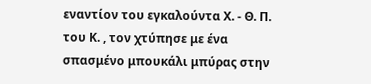εναντίον του εγκαλούντα Χ. - Θ. Π. του Κ. , τον χτύπησε με ένα σπασμένο μπουκάλι μπύρας στην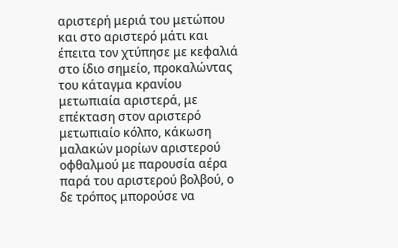αριστερή μεριά του μετώπου και στο αριστερό μάτι και έπειτα τον χτύπησε με κεφαλιά στο ίδιο σημείο, προκαλώντας του κάταγμα κρανίου μετωπιαία αριστερά, με επέκταση στον αριστερό μετωπιαίο κόλπο, κάκωση μαλακών μορίων αριστερού οφθαλμού με παρουσία αέρα παρά του αριστερού βολβού, ο δε τρόπος μπορούσε να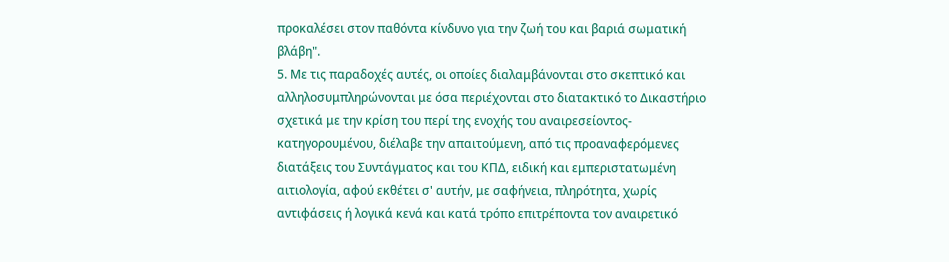προκαλέσει στον παθόντα κίνδυνο για την ζωή του και βαριά σωματική βλάβη".
5. Με τις παραδοχές αυτές, οι οποίες διαλαμβάνονται στο σκεπτικό και αλληλοσυμπληρώνονται με όσα περιέχονται στο διατακτικό το Δικαστήριο σχετικά με την κρίση του περί της ενοχής του αναιρεσείοντος- κατηγορουμένου, διέλαβε την απαιτούμενη, από τις προαναφερόμενες διατάξεις του Συντάγματος και του ΚΠΔ, ειδική και εμπεριστατωμένη αιτιολογία, αφού εκθέτει σ' αυτήν, με σαφήνεια, πληρότητα, χωρίς αντιφάσεις ή λογικά κενά και κατά τρόπο επιτρέποντα τον αναιρετικό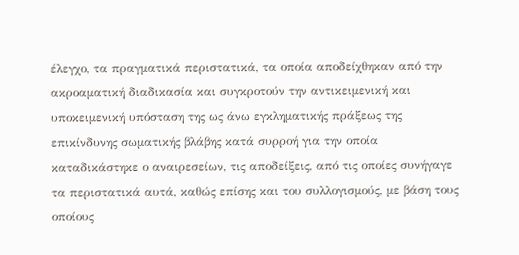έλεγχο, τα πραγματικά περιστατικά, τα οποία αποδείχθηκαν από την ακροαματική διαδικασία και συγκροτούν την αντικειμενική και υποκειμενική υπόσταση της ως άνω εγκληματικής πράξεως της επικίνδυνης σωματικής βλάβης κατά συρροή για την οποία καταδικάστηκε ο αναιρεσείων, τις αποδείξεις, από τις οποίες συνήγαγε τα περιστατικά αυτά, καθώς επίσης και του συλλογισμούς, με βάση τους οποίους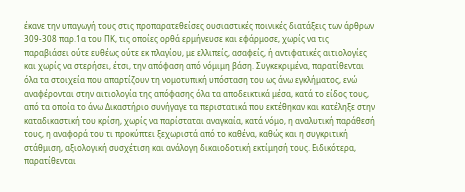έκανε την υπαγωγή τους στις προπαρατεθείσες ουσιαστικές ποινικές διατάξεις των άρθρων 309-308 παρ.1α του ΠΚ, τις οποίες ορθά ερμήνευσε και εφάρμοσε, χωρίς να τις παραβιάσει ούτε ευθέως ούτε εκ πλαγίου, με ελλιπείς, ασαφείς, ή αντιφατικές αιτιολογίες και χωρίς να στερήσει, έτσι, την απόφαση από νόμιμη βάση. Συγκεκριμένα, παρατίθενται όλα τα στοιχεία που απαρτίζουν τη νομοτυπική υπόσταση του ως άνω εγκλήματος, ενώ αναφέρονται στην αιτιολογία της απόφασης όλα τα αποδεικτικά μέσα, κατά το είδος τους, από τα οποία το άνω Δικαστήριο συνήγαγε τα περιστατικά που εκτέθηκαν και κατέληξε στην καταδικαστική του κρίση, χωρίς να παρίσταται αναγκαία, κατά νόμο, η αναλυτική παράθεσή τους, η αναφορά του τι προκύπτει ξεχωριστά από το καθένα, καθώς και η συγκριτική στάθμιση, αξιολογική συσχέτιση και ανάλογη δικαιοδοτική εκτίμησή τους. Ειδικότερα, παρατίθενται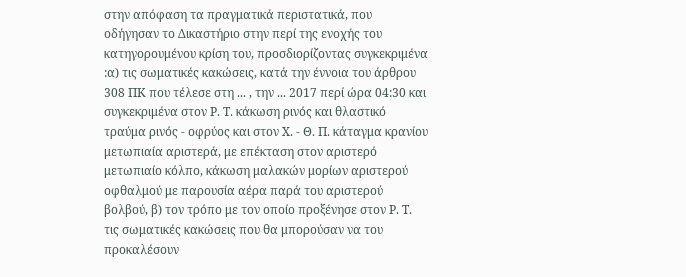στην απόφαση τα πραγματικά περιστατικά, που οδήγησαν το Δικαστήριο στην περί της ενοχής του κατηγορουμένου κρίση του, προσδιορίζοντας συγκεκριμένα :α) τις σωματικές κακώσεις, κατά την έννοια του άρθρου 308 ΠΚ που τέλεσε στη ... , την ... 2017 περί ώρα 04:30 και συγκεκριμένα στον Ρ. Τ. κάκωση ρινός και θλαστικό τραύμα ρινός - οφρύος και στον Χ. - Θ. Π. κάταγμα κρανίου μετωπιαία αριστερά, με επέκταση στον αριστερό μετωπιαίο κόλπο, κάκωση μαλακών μορίων αριστερού οφθαλμού με παρουσία αέρα παρά του αριστερού βολβού, β) τον τρόπο με τον οποίο προξένησε στον Ρ. Τ. τις σωματικές κακώσεις που θα μπορούσαν να του προκαλέσουν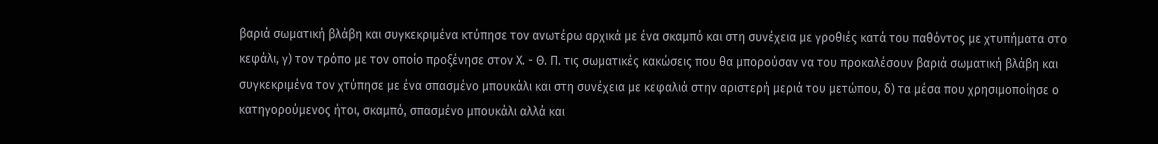βαριά σωματική βλάβη και συγκεκριμένα κτύπησε τον ανωτέρω αρχικά με ένα σκαμπό και στη συνέχεια με γροθιές κατά του παθόντος με χτυπήματα στο κεφάλι, γ) τον τρόπο με τον οποίο προξένησε στον Χ. - Θ. Π. τις σωματικές κακώσεις που θα μπορούσαν να του προκαλέσουν βαριά σωματική βλάβη και συγκεκριμένα τον χτύπησε με ένα σπασμένο μπουκάλι και στη συνέχεια με κεφαλιά στην αριστερή μεριά του μετώπου, δ) τα μέσα που χρησιμοποίησε ο κατηγορούμενος ήτοι, σκαμπό, σπασμένο μπουκάλι αλλά και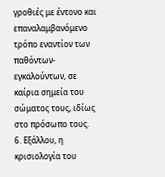γροθιές με έντονο και επαναλαμβανόμενο τρόπο εναντίον των παθόντων- εγκαλούντων, σε καίρια σημεία του σώματος τους, ιδίως στο πρόσωπο τους.
6. Εξάλλου, η κρισιολογία του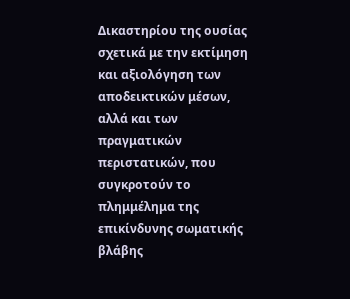Δικαστηρίου της ουσίας σχετικά με την εκτίμηση και αξιολόγηση των αποδεικτικών μέσων, αλλά και των πραγματικών περιστατικών, που συγκροτούν το πλημμέλημα της επικίνδυνης σωματικής βλάβης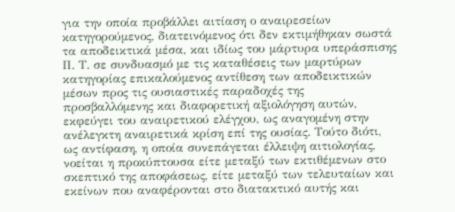για την οποία προβάλλει αιτίαση ο αναιρεσείων κατηγορούμενος, διατεινόμενος ότι δεν εκτιμήθηκαν σωστά τα αποδεικτικά μέσα, και ιδίως του μάρτυρα υπεράσπισης Π. Τ. σε συνδυασμό με τις καταθέσεις των μαρτύρων κατηγορίας επικαλούμενος αντίθεση των αποδεικτικών μέσων προς τις ουσιαστικές παραδοχές της προσβαλλόμενης και διαφορετική αξιολόγηση αυτών, εκφεύγει του αναιρετικού ελέγχου, ως αναγομένη στην ανέλεγκτη αναιρετικά κρίση επί της ουσίας. Τούτο διότι, ως αντίφαση, η οποία συνεπάγεται έλλειψη αιτιολογίας, νοείται η προκύπτουσα είτε μεταξύ των εκτιθέμενων στο σκεπτικό της αποφάσεως, είτε μεταξύ των τελευταίων και εκείνων που αναφέρονται στο διατακτικό αυτής και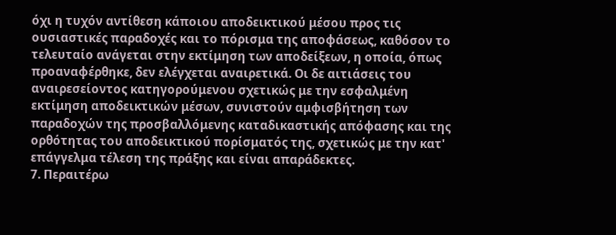όχι η τυχόν αντίθεση κάποιου αποδεικτικού μέσου προς τις ουσιαστικές παραδοχές και το πόρισμα της αποφάσεως, καθόσον το τελευταίο ανάγεται στην εκτίμηση των αποδείξεων, η οποία, όπως προαναφέρθηκε, δεν ελέγχεται αναιρετικά. Οι δε αιτιάσεις του αναιρεσείοντος κατηγορούμενου σχετικώς με την εσφαλμένη εκτίμηση αποδεικτικών μέσων, συνιστούν αμφισβήτηση των παραδοχών της προσβαλλόμενης καταδικαστικής απόφασης και της ορθότητας του αποδεικτικού πορίσματός της, σχετικώς με την κατ' επάγγελμα τέλεση της πράξης και είναι απαράδεκτες.
7. Περαιτέρω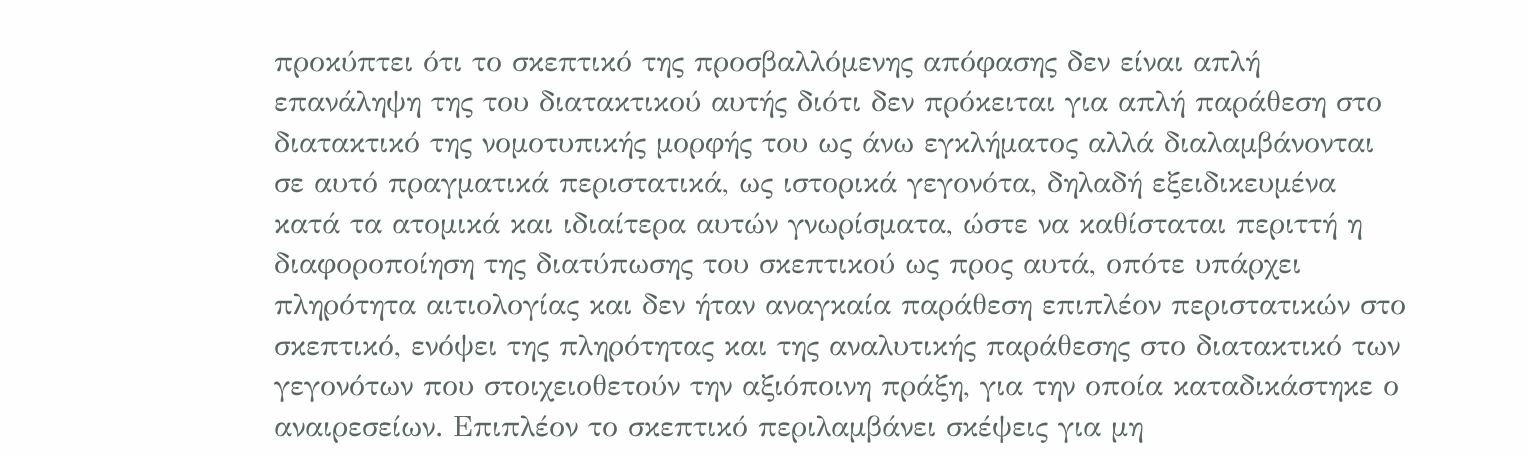προκύπτει ότι το σκεπτικό της προσβαλλόμενης απόφασης δεν είναι απλή επανάληψη της του διατακτικού αυτής διότι δεν πρόκειται για απλή παράθεση στο διατακτικό της νομοτυπικής μορφής του ως άνω εγκλήματος αλλά διαλαμβάνονται σε αυτό πραγματικά περιστατικά, ως ιστορικά γεγονότα, δηλαδή εξειδικευμένα κατά τα ατομικά και ιδιαίτερα αυτών γνωρίσματα, ώστε να καθίσταται περιττή η διαφοροποίηση της διατύπωσης του σκεπτικού ως προς αυτά, οπότε υπάρχει πληρότητα αιτιολογίας και δεν ήταν αναγκαία παράθεση επιπλέον περιστατικών στο σκεπτικό, ενόψει της πληρότητας και της αναλυτικής παράθεσης στο διατακτικό των γεγονότων που στοιχειοθετούν την αξιόποινη πράξη, για την οποία καταδικάστηκε ο αναιρεσείων. Επιπλέον το σκεπτικό περιλαμβάνει σκέψεις για μη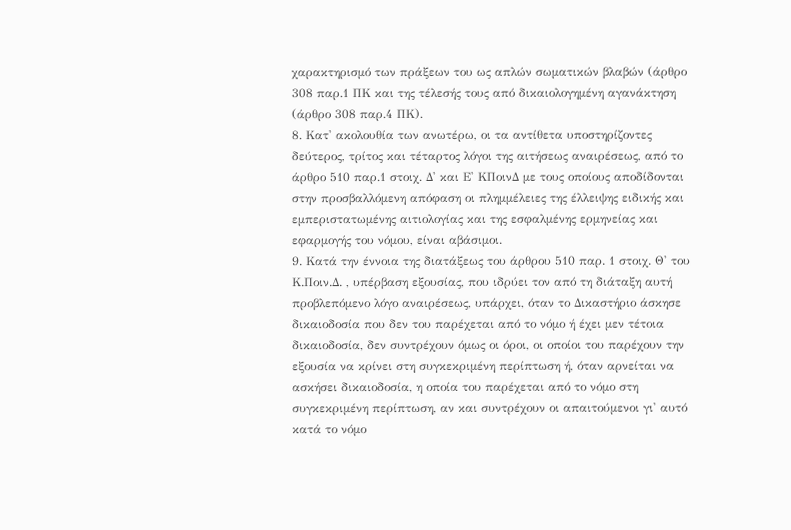χαρακτηρισμό των πράξεων του ως απλών σωματικών βλαβών (άρθρο 308 παρ.1 ΠΚ και της τέλεσής τους από δικαιολογημένη αγανάκτηση (άρθρο 308 παρ.4 ΠΚ).
8. Κατ' ακολουθία των ανωτέρω, οι τα αντίθετα υποστηρίζοντες δεύτερος, τρίτος και τέταρτος λόγοι της αιτήσεως αναιρέσεως, από το άρθρο 510 παρ.1 στοιχ. Δ' και Ε' ΚΠοινΔ με τους οποίους αποδίδονται στην προσβαλλόμενη απόφαση οι πλημμέλειες της έλλειψης ειδικής και εμπεριστατωμένης αιτιολογίας και της εσφαλμένης ερμηνείας και εφαρμογής του νόμου, είναι αβάσιμοι.
9. Κατά την έννοια της διατάξεως του άρθρου 510 παρ. 1 στοιχ. Θ' του Κ.Ποιν.Δ. , υπέρβαση εξουσίας, που ιδρύει τον από τη διάταξη αυτή προβλεπόμενο λόγο αναιρέσεως, υπάρχει, όταν το Δικαστήριο άσκησε δικαιοδοσία που δεν του παρέχεται από το νόμο ή έχει μεν τέτοια δικαιοδοσία, δεν συντρέχουν όμως οι όροι, οι οποίοι του παρέχουν την εξουσία να κρίνει στη συγκεκριμένη περίπτωση ή, όταν αρνείται να ασκήσει δικαιοδοσία, η οποία του παρέχεται από το νόμο στη συγκεκριμένη περίπτωση, αν και συντρέχουν οι απαιτούμενοι γι' αυτό κατά το νόμο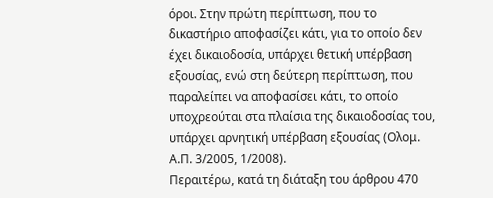όροι. Στην πρώτη περίπτωση, που το δικαστήριο αποφασίζει κάτι, για το οποίο δεν έχει δικαιοδοσία, υπάρχει θετική υπέρβαση εξουσίας, ενώ στη δεύτερη περίπτωση, που παραλείπει να αποφασίσει κάτι, το οποίο υποχρεούται στα πλαίσια της δικαιοδοσίας του, υπάρχει αρνητική υπέρβαση εξουσίας (Ολομ. Α.Π. 3/2005, 1/2008).
Περαιτέρω, κατά τη διάταξη του άρθρου 470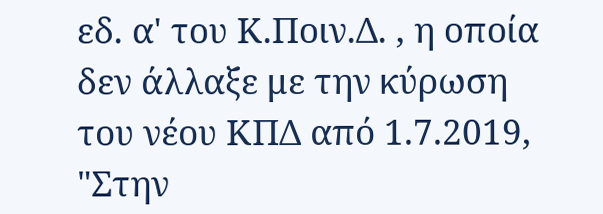εδ. α' του Κ.Ποιν.Δ. , η οποία δεν άλλαξε με την κύρωση του νέου ΚΠΔ από 1.7.2019, "Στην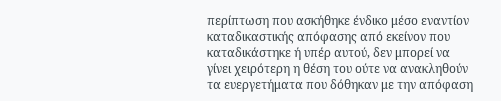περίπτωση που ασκήθηκε ένδικο μέσο εναντίον καταδικαστικής απόφασης από εκείνον που καταδικάστηκε ή υπέρ αυτού, δεν μπορεί να γίνει χειρότερη η θέση του ούτε να ανακληθούν τα ευεργετήματα που δόθηκαν με την απόφαση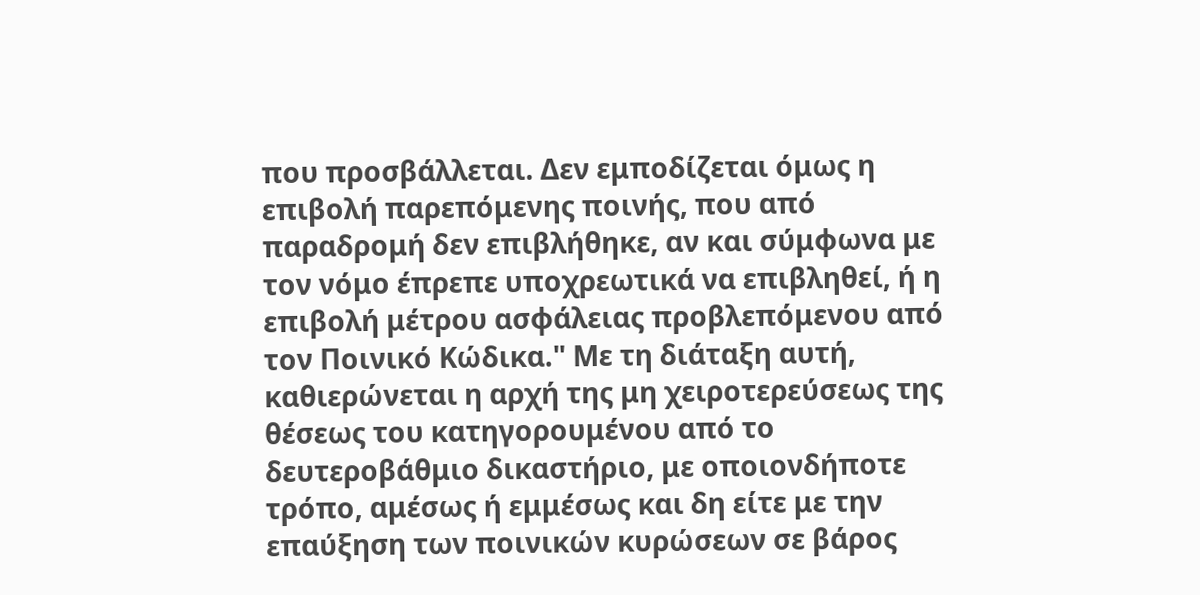που προσβάλλεται. Δεν εμποδίζεται όμως η επιβολή παρεπόμενης ποινής, που από παραδρομή δεν επιβλήθηκε, αν και σύμφωνα με τον νόμο έπρεπε υποχρεωτικά να επιβληθεί, ή η επιβολή μέτρου ασφάλειας προβλεπόμενου από τον Ποινικό Κώδικα." Με τη διάταξη αυτή, καθιερώνεται η αρχή της μη χειροτερεύσεως της θέσεως του κατηγορουμένου από το δευτεροβάθμιο δικαστήριο, με οποιονδήποτε τρόπο, αμέσως ή εμμέσως και δη είτε με την επαύξηση των ποινικών κυρώσεων σε βάρος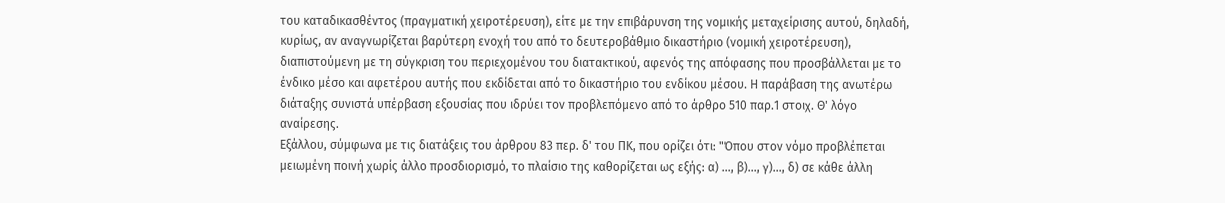του καταδικασθέντος (πραγματική χειροτέρευση), είτε με την επιβάρυνση της νομικής μεταχείρισης αυτού, δηλαδή, κυρίως, αν αναγνωρίζεται βαρύτερη ενοχή του από το δευτεροβάθμιο δικαστήριο (νομική χειροτέρευση), διαπιστούμενη με τη σύγκριση του περιεχομένου του διατακτικού, αφενός της απόφασης που προσβάλλεται με το ένδικο μέσο και αφετέρου αυτής που εκδίδεται από το δικαστήριο του ενδίκου μέσου. Η παράβαση της ανωτέρω διάταξης συνιστά υπέρβαση εξουσίας που ιδρύει τον προβλεπόμενο από το άρθρο 510 παρ.1 στοιχ. Θ' λόγο αναίρεσης.
Εξάλλου, σύμφωνα με τις διατάξεις του άρθρου 83 περ. δ' του ΠΚ, που ορίζει ότι: "Όπου στον νόμο προβλέπεται μειωμένη ποινή χωρίς άλλο προσδιορισμό, το πλαίσιο της καθορίζεται ως εξής: α) ..., β)..., γ)..., δ) σε κάθε άλλη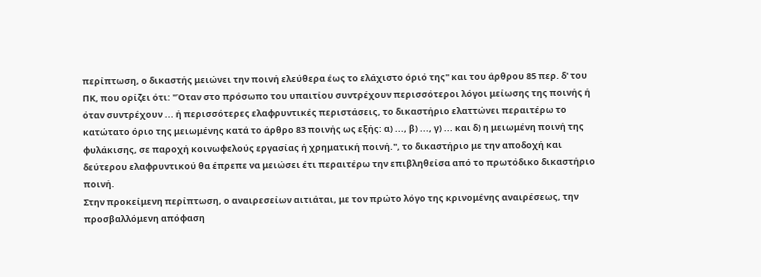περίπτωση, ο δικαστής μειώνει την ποινή ελεύθερα έως το ελάχιστο όριό της" και του άρθρου 85 περ. δ' του ΠΚ, που ορίζει ότι: "Όταν στο πρόσωπο του υπαιτίου συντρέχουν περισσότεροι λόγοι μείωσης της ποινής ή όταν συντρέχουν ... ή περισσότερες ελαφρυντικές περιστάσεις, το δικαστήριο ελαττώνει περαιτέρω το κατώτατο όριο της μειωμένης κατά το άρθρο 83 ποινής ως εξής: α) ..., β) ..., γ) ... και δ) η μειωμένη ποινή της φυλάκισης, σε παροχή κοινωφελούς εργασίας ή χρηματική ποινή.", το δικαστήριο με την αποδοχή και δεύτερου ελαφρυντικού θα έπρεπε να μειώσει έτι περαιτέρω την επιβληθείσα από το πρωτόδικο δικαστήριο ποινή.
Στην προκείμενη περίπτωση, ο αναιρεσείων αιτιάται, με τον πρώτο λόγο της κρινομένης αναιρέσεως, την προσβαλλόμενη απόφαση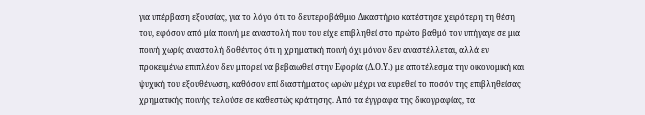για υπέρβαση εξουσίας, για το λόγο ότι το δευτεροβάθμιο Δικαστήριο κατέστησε χειρότερη τη θέση του, εφόσον από μία ποινή με αναστολή που του είχε επιβληθεί στο πρώτο βαθμό τον υπήγαγε σε μια ποινή χωρίς αναστολή δοθέντος ότι η χρηματική ποινή όχι μόνον δεν αναστέλλεται, αλλά εν προκειμένω επιπλέον δεν μπορεί να βεβαιωθεί στην Εφορία (Δ.Ο.Υ.) με αποτέλεσμα την οικονομική και ψυχική του εξουθένωση, καθόσον επί διαστήματος ωρών μέχρι να ευρεθεί το ποσόν της επιβληθείσας χρηματικής ποινής τελούσε σε καθεστώς κράτησης. Από τα έγγραφα της δικογραφίας, τα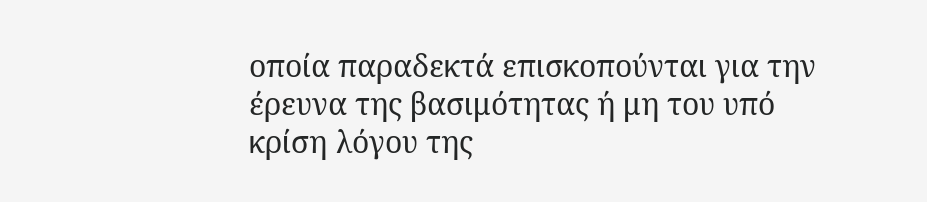οποία παραδεκτά επισκοπούνται για την έρευνα της βασιμότητας ή μη του υπό κρίση λόγου της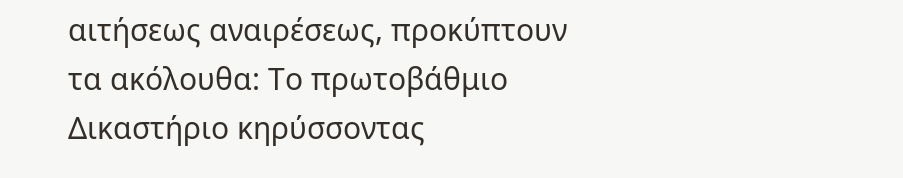αιτήσεως αναιρέσεως, προκύπτουν τα ακόλουθα: Το πρωτοβάθμιο Δικαστήριο κηρύσσοντας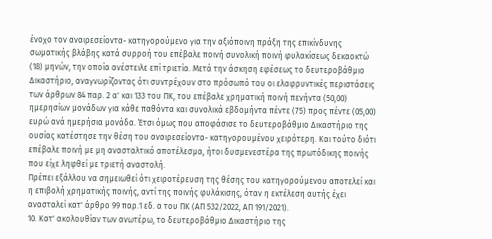ένοχο τον αναιρεσείοντα- κατηγορούμενο για την αξιόποινη πράξη της επικίνδυνης σωματικής βλάβης κατά συρροή του επέβαλε ποινή συνολική ποινή φυλακίσεως δεκαοκτώ (18) μηνών, την οποία ανέστειλε επί τριετία. Μετά την άσκηση εφέσεως το δευτεροβάθμιο Δικαστήριο, αναγνωρίζοντας ότι συντρέχουν στο πρόσωπό του οι ελαφρυντικές περιστάσεις των άρθρων 84 παρ. 2 α' και 133 του ΠΚ, του επέβαλε χρηματική ποινή πενήντα (50,00) ημερησίων μονάδων για κάθε παθόντα και συνολικά εβδομήντα πέντε (75) προς πέντε (05,00) ευρώ ανά ημερήσια μονάδα. Έτσι όμως που αποφάσισε το δευτεροβάθμιο Δικαστήριο της ουσίας κατέστησε την θέση του αναιρεσείοντα- κατηγορουμένου χειρότερη. Και τούτο διότι επέβαλε ποινή με μη ανασταλτικό αποτέλεσμα, ήτοι δυσμενεστέρα της πρωτόδικης ποινής που είχε ληφθεί με τριετή αναστολή.
Πρέπει εξάλλου να σημειωθεί ότι χειροτέρευση της θέσης του κατηγορούμενου αποτελεί και η επιβολή χρηματικής ποινής, αντί της ποινής φυλάκισης, όταν η εκτέλεση αυτής έχει ανασταλεί κατ' άρθρο 99 παρ.1 εδ. α του ΠΚ (ΑΠ 532/2022, ΑΠ 191/2021).
10. Κατ' ακολουθίαν των ανωτέρω, το δευτεροβάθμιο Δικαστήριο της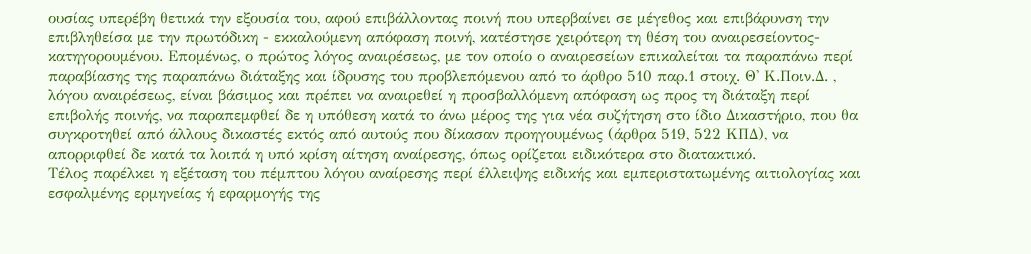ουσίας υπερέβη θετικά την εξουσία του, αφού επιβάλλοντας ποινή που υπερβαίνει σε μέγεθος και επιβάρυνση την επιβληθείσα με την πρωτόδικη - εκκαλούμενη απόφαση ποινή, κατέστησε χειρότερη τη θέση του αναιρεσείοντος- κατηγορουμένου. Επομένως, ο πρώτος λόγος αναιρέσεως, με τον οποίο ο αναιρεσείων επικαλείται τα παραπάνω περί παραβίασης της παραπάνω διάταξης και ίδρυσης του προβλεπόμενου από το άρθρο 510 παρ.1 στοιχ. Θ' Κ.Ποιν.Δ. , λόγου αναιρέσεως, είναι βάσιμος και πρέπει να αναιρεθεί η προσβαλλόμενη απόφαση ως προς τη διάταξη περί επιβολής ποινής, να παραπεμφθεί δε η υπόθεση κατά το άνω μέρος της για νέα συζήτηση στο ίδιο Δικαστήριο, που θα συγκροτηθεί από άλλους δικαστές εκτός από αυτούς που δίκασαν προηγουμένως (άρθρα 519, 522 ΚΠΔ), να απορριφθεί δε κατά τα λοιπά η υπό κρίση αίτηση αναίρεσης, όπως ορίζεται ειδικότερα στο διατακτικό.
Τέλος παρέλκει η εξέταση του πέμπτου λόγου αναίρεσης περί έλλειψης ειδικής και εμπεριστατωμένης αιτιολογίας και εσφαλμένης ερμηνείας ή εφαρμογής της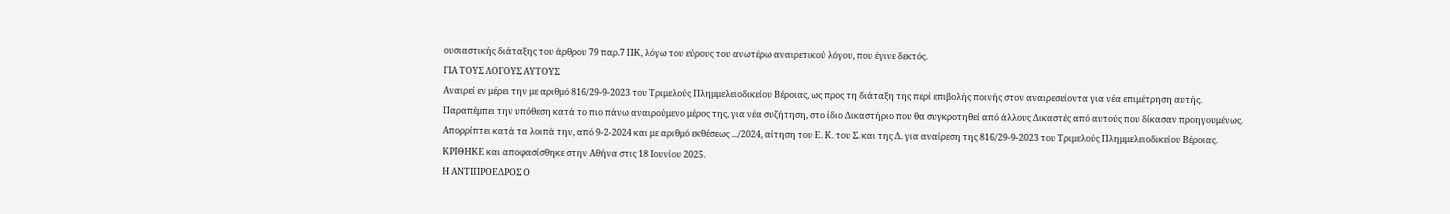ουσιαστικής διάταξης του άρθρου 79 παρ.7 ΠΚ, λόγω του εύρους του ανωτέρω αναιρετικού λόγου, που έγινε δεκτός.
ΓΙΑ ΤΟΥΣ ΛΟΓΟΥΣ ΑΥΤΟΥΣ
Αναιρεί εν μέρει την με αριθμό 816/29-9-2023 του Τριμελούς Πλημμελειοδικείου Βέροιας, ως προς τη διάταξη της περί επιβολής ποινής στον αναιρεσείοντα για νέα επιμέτρηση αυτής.
Παραπέμπει την υπόθεση κατά το πιο πάνω αναιρούμενο μέρος της, για νέα συζήτηση, στο ίδιο Δικαστήριο που θα συγκροτηθεί από άλλους Δικαστές από αυτούς που δίκασαν προηγουμένως.
Απορρίπτει κατά τα λοιπά την, από 9-2-2024 και με αριθμό εκθέσεως .../2024, αίτηση του Ε. Κ. του Σ. και της Δ. για αναίρεση της 816/29-9-2023 του Τριμελούς Πλημμελειοδικείου Βέροιας.
ΚΡΙΘΗΚΕ και αποφασίσθηκε στην Αθήνα στις 18 Ιουνίου 2025.
Η ΑΝΤΙΠΡΟΕΔΡΟΣ Ο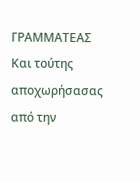ΓΡΑΜΜΑΤΕΑΣ Και τούτης αποχωρήσασας από την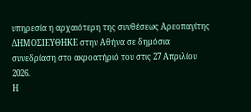υπηρεσία η αρχαιότερη της συνθέσεως Αρεοπαγίτης
ΔΗΜΟΣΙΕΥΘΗΚΕ στην Αθήνα σε δημόσια συνεδρίαση στο ακροατήριό του στις 27 Απριλίου 2026.
Η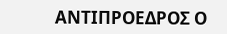ΑΝΤΙΠΡΟΕΔΡΟΣ Ο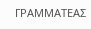ΓΡΑΜΜΑΤΕΑΣ